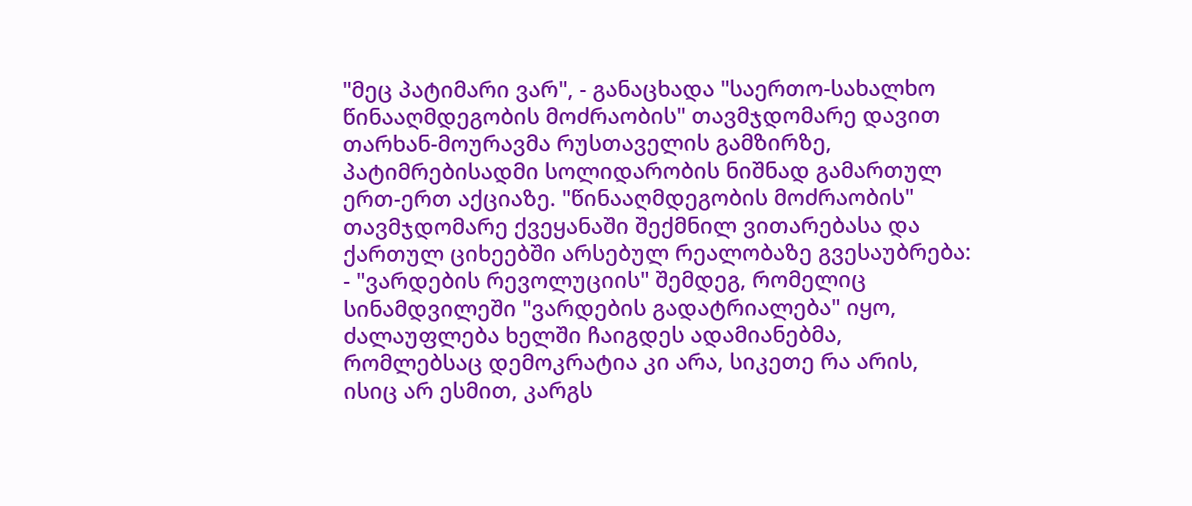"მეც პატიმარი ვარ", - განაცხადა "საერთო-სახალხო წინააღმდეგობის მოძრაობის" თავმჯდომარე დავით თარხან-მოურავმა რუსთაველის გამზირზე, პატიმრებისადმი სოლიდარობის ნიშნად გამართულ ერთ-ერთ აქციაზე. "წინააღმდეგობის მოძრაობის" თავმჯდომარე ქვეყანაში შექმნილ ვითარებასა და ქართულ ციხეებში არსებულ რეალობაზე გვესაუბრება:
- "ვარდების რევოლუციის" შემდეგ, რომელიც სინამდვილეში "ვარდების გადატრიალება" იყო, ძალაუფლება ხელში ჩაიგდეს ადამიანებმა, რომლებსაც დემოკრატია კი არა, სიკეთე რა არის, ისიც არ ესმით, კარგს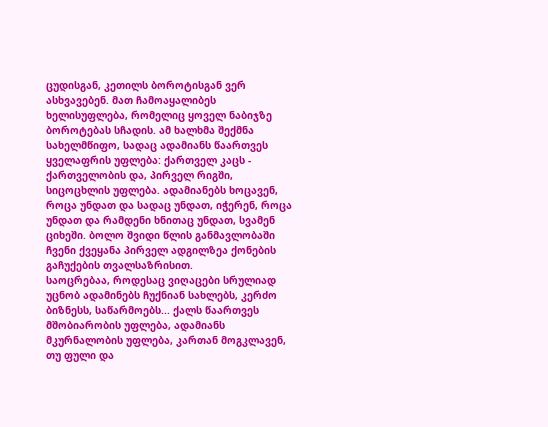ცუდისგან, კეთილს ბოროტისგან ვერ ასხვავებენ. მათ ჩამოაყალიბეს ხელისუფლება, რომელიც ყოველ ნაბიჯზე ბოროტებას სჩადის. ამ ხალხმა შექმნა სახელმწიფო, სადაც ადამიანს წაართვეს ყველაფრის უფლება: ქართველ კაცს - ქართველობის და, პირველ რიგში, სიცოცხლის უფლება. ადამიანებს ხოცავენ, როცა უნდათ და სადაც უნდათ, იჭერენ, როცა უნდათ და რამდენი ხნითაც უნდათ, სვამენ ციხეში. ბოლო შვიდი წლის განმავლობაში ჩვენი ქვეყანა პირველ ადგილზეა ქონების გაჩუქების თვალსაზრისით.
საოცრებაა, როდესაც ვიღაცები სრულიად უცნობ ადამინებს ჩუქნიან სახლებს, კერძო ბიზნესს, საწარმოებს... ქალს წაართვეს მშობიარობის უფლება, ადამიანს მკურნალობის უფლება, კართან მოგკლავენ, თუ ფული და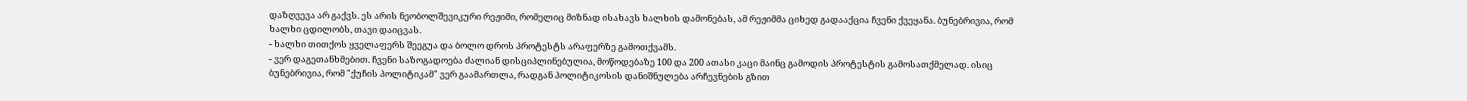დაზღვევა არ გაქვს. ეს არის ნეობოლშევიკური რეჟიმი, რომელიც მიზნად ისახავს ხალხის დამონებას, ამ რეჟიმმა ციხედ გადააქცია ჩვენი ქვეყანა. ბუნებრივია, რომ ხალხი ცდილობს, თავი დაიცვას.
- ხალხი თითქოს ყველაფერს შეეგუა და ბოლო დროს პროტესტს არაფერზე გამოთქვამს.
- ვერ დაგეთანხმებით. ჩვენი საზოგადოება ძალიან დისციპლინებულია, მოწოდებაზე 100 და 200 ათასი კაცი მაინც გამოდის პროტესტის გამოსათქმელად. ისიც ბუნებრივია, რომ "ქუჩის პოლიტიკამ" ვერ გაამართლა, რადგან პოლიტიკოსის დანიშნულება არჩევნების გზით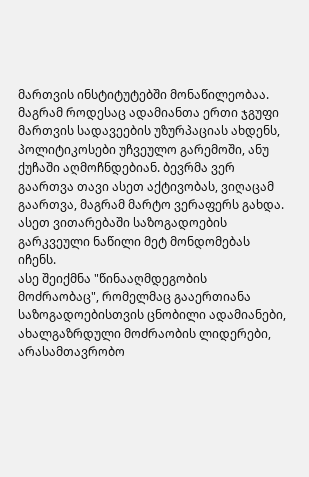მართვის ინსტიტუტებში მონაწილეობაა. მაგრამ როდესაც ადამიანთა ერთი ჯგუფი მართვის სადავეების უზურპაციას ახდენს, პოლიტიკოსები უჩვეულო გარემოში, ანუ ქუჩაში აღმოჩნდებიან. ბევრმა ვერ გაართვა თავი ასეთ აქტივობას, ვიღაცამ გაართვა, მაგრამ მარტო ვერაფერს გახდა. ასეთ ვითარებაში საზოგადოების გარკვეული ნაწილი მეტ მონდომებას იჩენს.
ასე შეიქმნა "წინააღმდეგობის მოძრაობაც", რომელმაც გააერთიანა საზოგადოებისთვის ცნობილი ადამიანები, ახალგაზრდული მოძრაობის ლიდერები, არასამთავრობო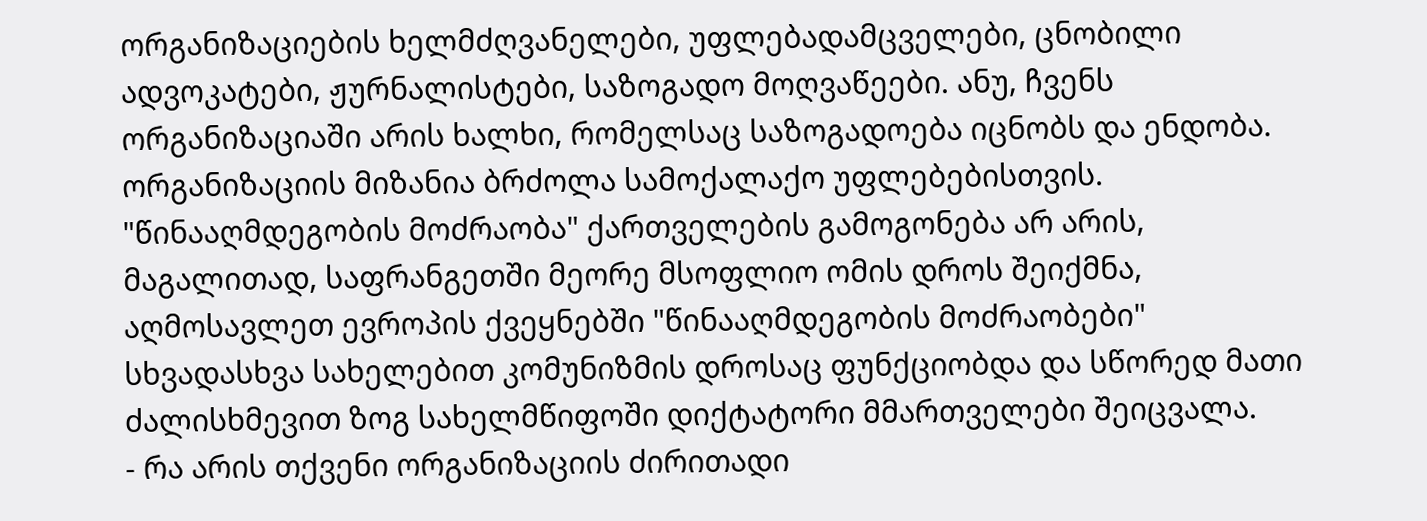ორგანიზაციების ხელმძღვანელები, უფლებადამცველები, ცნობილი ადვოკატები, ჟურნალისტები, საზოგადო მოღვაწეები. ანუ, ჩვენს ორგანიზაციაში არის ხალხი, რომელსაც საზოგადოება იცნობს და ენდობა. ორგანიზაციის მიზანია ბრძოლა სამოქალაქო უფლებებისთვის. "წინააღმდეგობის მოძრაობა" ქართველების გამოგონება არ არის, მაგალითად, საფრანგეთში მეორე მსოფლიო ომის დროს შეიქმნა, აღმოსავლეთ ევროპის ქვეყნებში "წინააღმდეგობის მოძრაობები" სხვადასხვა სახელებით კომუნიზმის დროსაც ფუნქციობდა და სწორედ მათი ძალისხმევით ზოგ სახელმწიფოში დიქტატორი მმართველები შეიცვალა.
- რა არის თქვენი ორგანიზაციის ძირითადი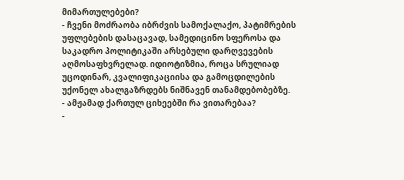მიმართულებები?
- ჩვენი მოძრაობა იბრძვის სამოქალაქო, პატიმრების უფლებების დასაცავად, სამედიცინო სფეროსა და საკადრო პოლიტიკაში არსებული დარღვევების აღმოსაფხვრელად. იდიოტიზმია, როცა სრულიად უცოდინარ, კვალიფიკაციისა და გამოცდილების უქონელ ახალგაზრდებს ნიშნავენ თანამდებობებზე.
- ამჟამად ქართულ ციხეებში რა ვითარებაა?
-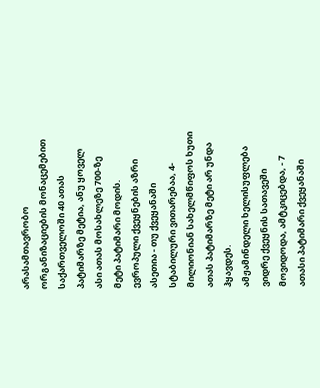არასამთავრობო ორგანიზაციების მონაცემებით საქართველოში 40 ათას პატიმარზე მეტია, ანუ ყოველ ასი ათას მოსახლეზე 700-ზე მეტი პატიმარი მოდის. ევროპული ქვეყნების აზრი ასეთია - თუ ქვეყანაში სტაბილური ვითარებაა, 4-მილიონიან სახელმწიფოს ხუთი ათას პატიმარზე მეტი არ უნდა ჰყავდეს.
ამჟამინდელი ხელისუფლება ვიდრე ქვეყნის სათავეში მოვიდოდა, ამტკიცებდა, - 7 ათასი პატიმარი ქვეყანაში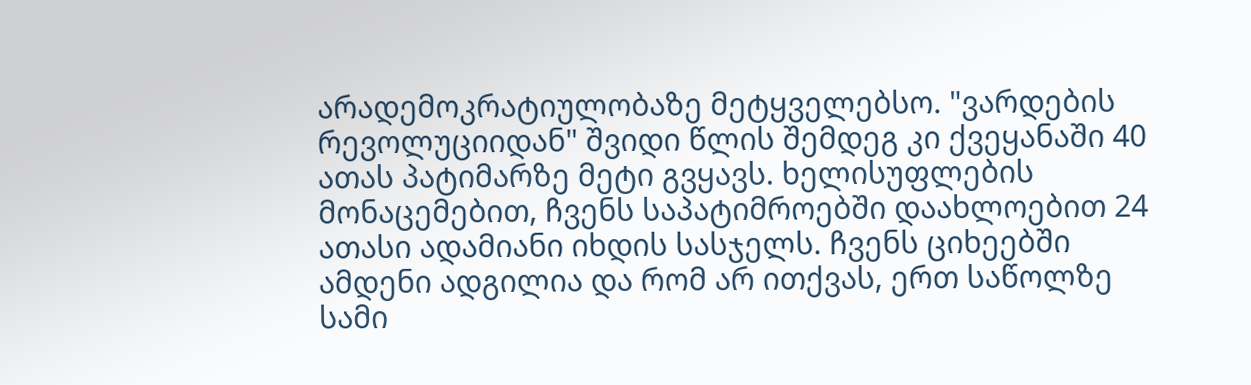არადემოკრატიულობაზე მეტყველებსო. "ვარდების რევოლუციიდან" შვიდი წლის შემდეგ კი ქვეყანაში 40 ათას პატიმარზე მეტი გვყავს. ხელისუფლების მონაცემებით, ჩვენს საპატიმროებში დაახლოებით 24 ათასი ადამიანი იხდის სასჯელს. ჩვენს ციხეებში ამდენი ადგილია და რომ არ ითქვას, ერთ საწოლზე სამი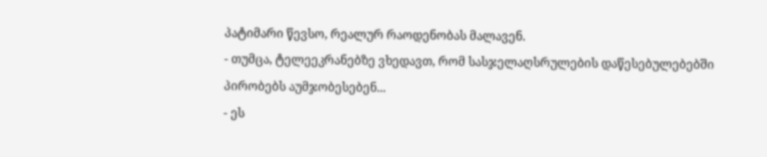პატიმარი წევსო, რეალურ რაოდენობას მალავენ.
- თუმცა, ტელეეკრანებზე ვხედავთ, რომ სასჯელაღსრულების დაწესებულებებში პირობებს აუმჯობესებენ...
- ეს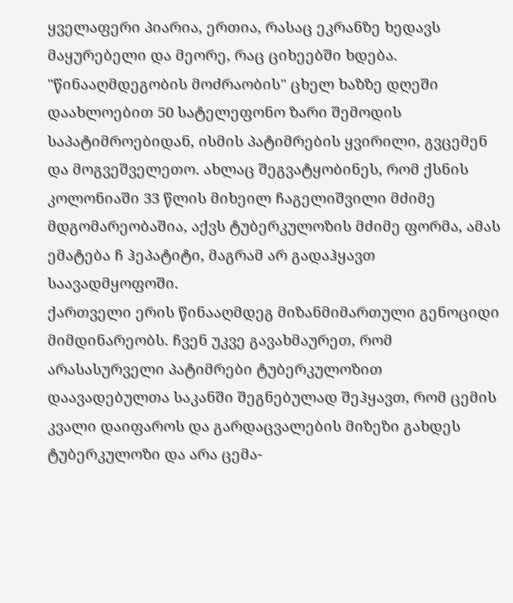ყველაფერი პიარია, ერთია, რასაც ეკრანზე ხედავს მაყურებელი და მეორე, რაც ციხეებში ხდება. "წინააღმდეგობის მოძრაობის" ცხელ ხაზზე დღეში დაახლოებით 50 სატელეფონო ზარი შემოდის საპატიმროებიდან, ისმის პატიმრების ყვირილი, გვცემენ და მოგვეშველეთო. ახლაც შეგვატყობინეს, რომ ქსნის კოლონიაში 33 წლის მიხეილ ჩაგელიშვილი მძიმე მდგომარეობაშია, აქვს ტუბერკულოზის მძიმე ფორმა, ამას ემატება ჩ ჰეპატიტი, მაგრამ არ გადაჰყავთ საავადმყოფოში.
ქართველი ერის წინააღმდეგ მიზანმიმართული გენოციდი მიმდინარეობს. ჩვენ უკვე გავახმაურეთ, რომ არასასურველი პატიმრები ტუბერკულოზით დაავადებულთა საკანში შეგნებულად შეჰყავთ, რომ ცემის კვალი დაიფაროს და გარდაცვალების მიზეზი გახდეს ტუბერკულოზი და არა ცემა-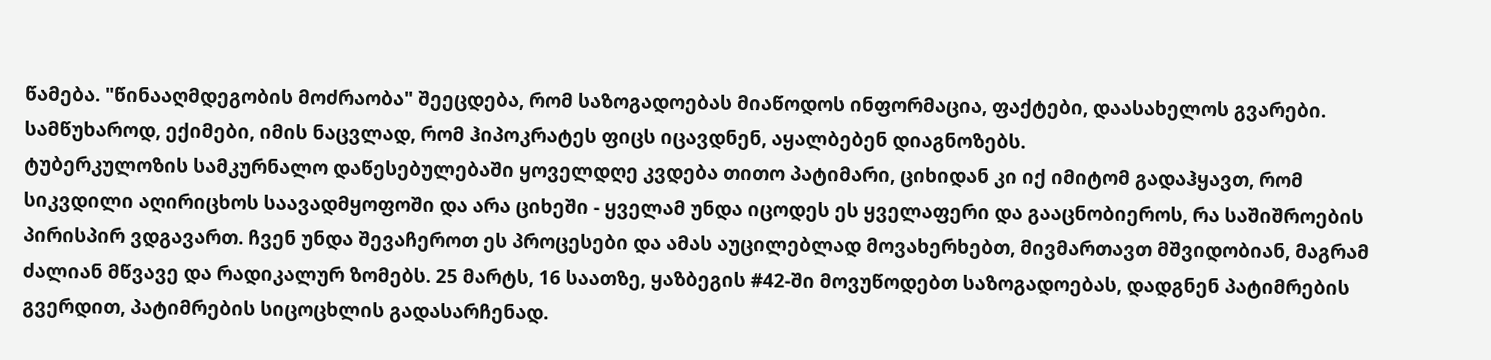წამება. "წინააღმდეგობის მოძრაობა" შეეცდება, რომ საზოგადოებას მიაწოდოს ინფორმაცია, ფაქტები, დაასახელოს გვარები. სამწუხაროდ, ექიმები, იმის ნაცვლად, რომ ჰიპოკრატეს ფიცს იცავდნენ, აყალბებენ დიაგნოზებს.
ტუბერკულოზის სამკურნალო დაწესებულებაში ყოველდღე კვდება თითო პატიმარი, ციხიდან კი იქ იმიტომ გადაჰყავთ, რომ სიკვდილი აღირიცხოს საავადმყოფოში და არა ციხეში - ყველამ უნდა იცოდეს ეს ყველაფერი და გააცნობიეროს, რა საშიშროების პირისპირ ვდგავართ. ჩვენ უნდა შევაჩეროთ ეს პროცესები და ამას აუცილებლად მოვახერხებთ, მივმართავთ მშვიდობიან, მაგრამ ძალიან მწვავე და რადიკალურ ზომებს. 25 მარტს, 16 საათზე, ყაზბეგის #42-ში მოვუწოდებთ საზოგადოებას, დადგნენ პატიმრების გვერდით, პატიმრების სიცოცხლის გადასარჩენად.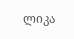ლიკა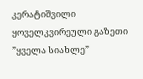კერატიშვილი
ყოველკვირეული გაზეთი ”ყველა სიახლე”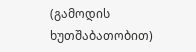(გამოდის ხუთშაბათობით)